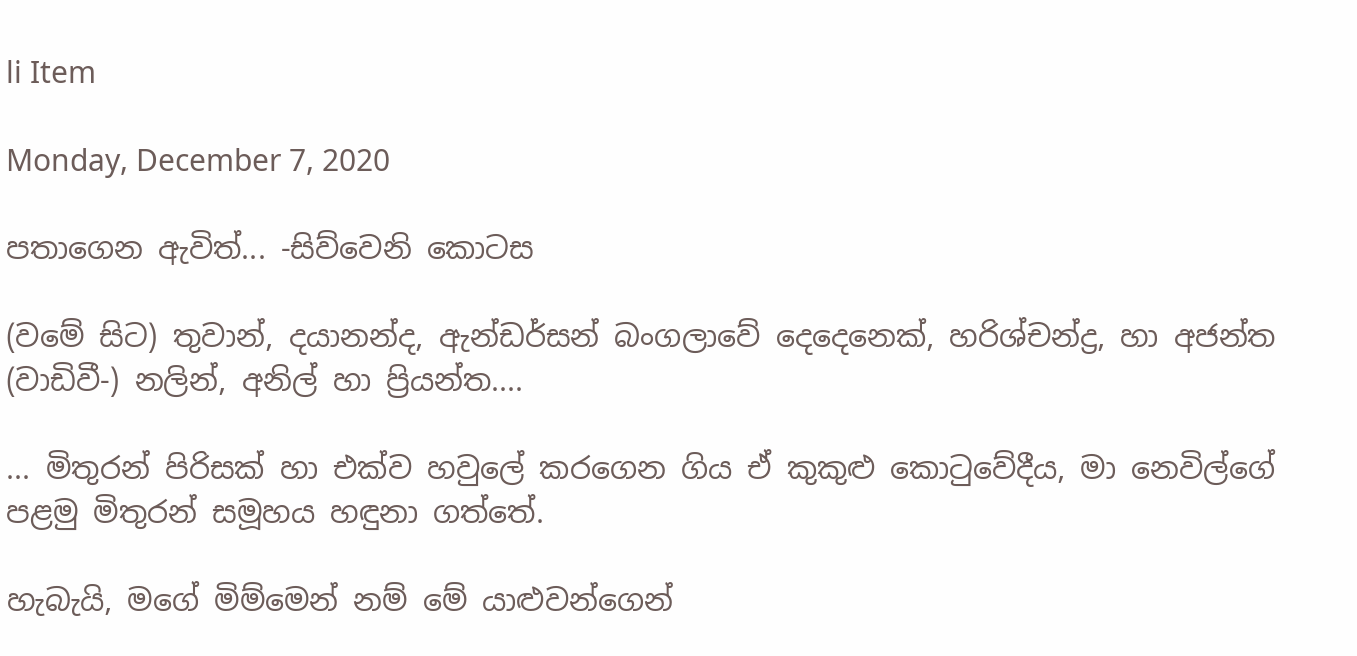li Item

Monday, December 7, 2020

පතාගෙන ඇවිත්... -සිව්වෙනි කොටස

(වමේ සිට) තුවාන්, දයානන්ද, ඇන්ඩර්සන් බංගලාවේ දෙදෙනෙක්, හරිශ්චන්ද්‍ර, හා අජන්ත (වාඩිවී-) නලින්, අනිල් හා ප්‍රියන්ත....

... මිතුරන් පිරිසක් හා එක්ව හවුලේ කරගෙන ගිය ඒ කුකුළු කොටුවේදීය, මා නෙවිල්ගේ පළමු මිතුරන් සමූහය හඳුනා ගත්තේ.

හැබැයි, මගේ මිම්මෙන් නම් මේ යාළුවන්ගෙන්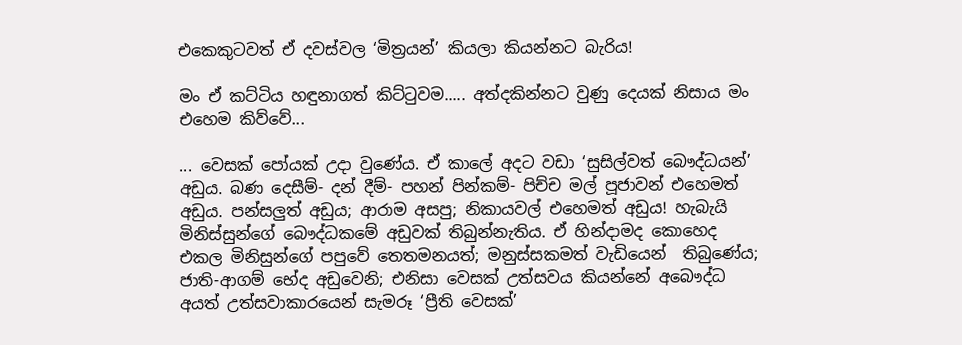එකෙකුටවත් ඒ දවස්වල ‘මිත්‍රයන්’ කියලා කියන්නට බැරිය!

මං ඒ කට්ටිය හඳුනාගත් කිට්ටුවම..... අත්දකින්නට වුණු දෙයක් නිසාය මං එහෙම කිව්වේ...

... වෙසක් පෝයක් උදා වුණේය. ඒ කාලේ අදට වඩා ‘සුසිල්වත් බෞද්ධයන්’ අඩුය. බණ දෙසීම්- දන් දීම්- පහන් පින්කම්- පිච්ච මල් පූජාවන් එහෙමත් අඩුය. පන්සලුත් අඩුය; ආරාම අසපු; නිකායවල් එහෙමත් අඩුය! හැබැයි මිනිස්සුන්ගේ බෞද්ධකමේ අඩුවක් තිබුන්නැතිය. ඒ හින්දාමද කොහෙද එකල මිනිසුන්ගේ පපුවේ තෙතමනයත්; මනුස්සකමත් වැඩියෙන්  තිබුණේය; ජාති-ආගම් භේද අඩුවෙනි; එනිසා වෙසක් උත්සවය කියන්නේ අබෞද්ධ අයත් උත්සවාකාරයෙන් සැමරූ ‘ප්‍රීති වෙසක්’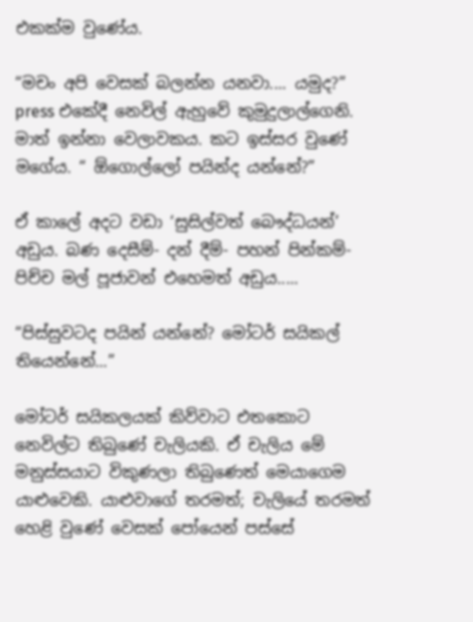එකක්ම වුණේය.

“මචං අපි වෙසක් බලන්න යනවා.... යමුද?” press එකේදී නෙවිල් ඇහුවේ කුමුදුලාල්ගෙනි. මාත් ඉන්නා වෙලාවකය. කට ඉස්සර වුණේ මගේය. “ ඕගොල්ලෝ පයින්ද යන්නේ?”

ඒ කාලේ අදට වඩා ‘සුසිල්වත් බෞද්ධයන්’ අඩුය. බණ දෙසීම්- දන් දීම්- පහන් පින්කම්- පිච්ච මල් පූජාවන් එහෙමත් අඩුය.....

“පිස්සුවටද පයින් යන්නේ? මෝටර් සයිකල් තියෙන්නේ...”

මෝටර් සයිකලයක් කිව්වාට එතකොට නෙවිල්ට තිබුණේ චැලියකි. ඒ චැලිය මේ මනුස්සයාට විකුණලා තිබුණෙත් මෙයාගෙම යාළුවෙකි. යාළුවාගේ තරමත්; චැලියේ තරමත් හෙළි වුණේ වෙසක් පෝයෙන් පස්සේ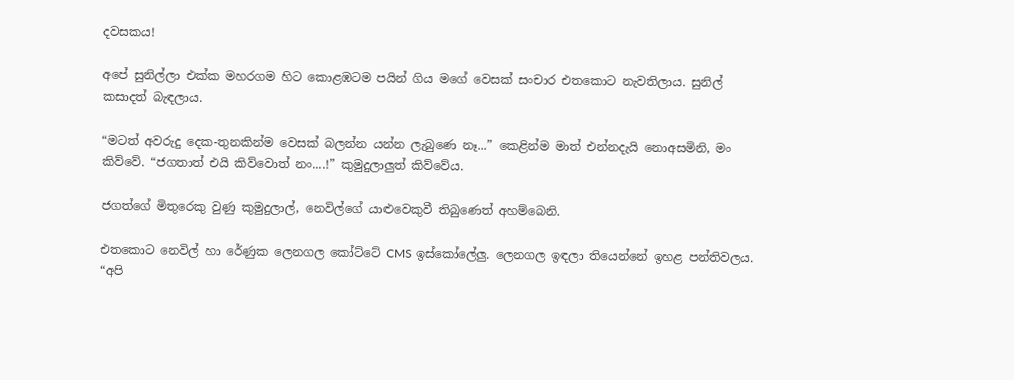දවසකය!

අපේ සුනිල්ලා එක්ක මහරගම හිට කොළඹටම පයින් ගිය මගේ වෙසක් සංචාර එතකොට නැවතිලාය. සුනිල් කසාදත් බැඳලාය.

“මටත් අවරුදු දෙක-තුනකින්ම වෙසක් බලන්න යන්න ලැබුණෙ නෑ...” කෙළින්ම මාත් එන්නදැයි නොඅසමිනි, මං කිව්වේ. “ජගතාත් එයි කිව්වොත් නං....!” කුමුදුලාලුත් කිව්වේය.

ජගත්ගේ මිතුරෙකු වුණු කුමුදුලාල්, නෙවිල්ගේ යාළුවෙකුවී තිබුණෙත් අහම්බෙනි.

එතකොට නෙවිල් හා රේණුක ලෙනගල කෝට්ටේ CMS ඉස්කෝලේලු. ලෙනගල ඉඳලා තියෙන්නේ ඉහළ පන්තිවලය. “අපි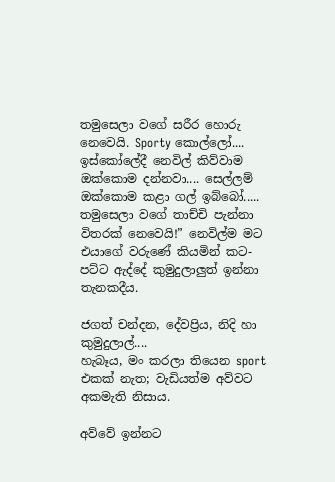තමුසෙලා වගේ සරීර හොරු නෙවෙයි. Sporty කොල්ලෝ.... ඉස්කෝලේදී නෙවිල් කිව්වාම ඔක්කොම දන්නවා.... සෙල්ලම් ඔක්කොම කළා ගල් ඉබ්බෝ..... තමුසෙලා වගේ තාච්චි පැන්නා විතරක් නෙවෙයි!” නෙවිල්ම මට එයාගේ වරුණේ කියමින් කට-පට්ට ඇද්දේ කුමුදුලාලුත් ඉන්නා තැනකදීය.

ජගත් චන්දන, දේවප්‍රිය, නිදි හා කුමුදුලාල්....
හැබෑය, මං කරලා තියෙන sport එකක් නැත; වැඩියත්ම අව්වට අකමැති නිසාය.

අව්වේ ඉන්නට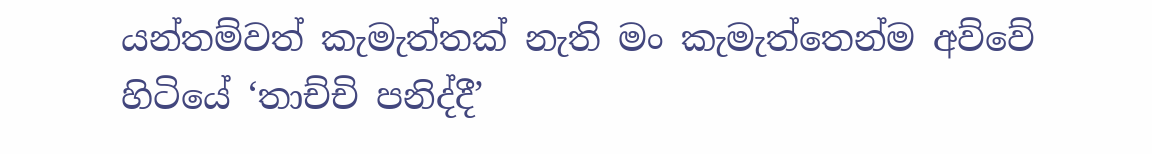යන්තම්වත් කැමැත්තක් නැති මං කැමැත්තෙන්ම අව්වේ හිටියේ ‘තාච්චි පනිද්දී’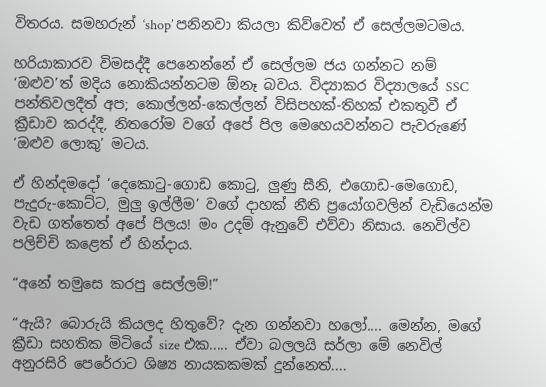විතරය. සමහරුන් ‘shop’ පනිනවා කියලා කිව්වෙත් ඒ සෙල්ලමටමය.

හරියාකාරව විමසද්දී පෙනෙන්නේ ඒ සෙල්ලම ජය ගන්නට නම් ‘ඔළුව’ත් මදිය නොකියන්නටම ඕනෑ බවය. විද්‍යාකර විද්‍යාලයේ SSC පන්තිවලදීත් අප; කොල්ලන්-කෙල්ලන් විසිපහක්-තිහක් එකතුවී ඒ ක්‍රීඩාව කරද්දී, නිතරෝම වගේ අපේ පිල මෙහෙයවන්නට පැවරුණේ ‘ඔළුව ලොකු’ මටය.

ඒ හින්දමදෝ ‘දෙකොටු-ගොඩ කොටු, ලුණු සීනි, එගොඩ-මෙගොඩ, පැදුරු-කොට්ට, මුලු ඉල්ලීම’ වගේ දාහක් නීති ප්‍රයෝගවලින් වැඩියෙන්ම වැඩ ගත්තෙත් අපේ පිලය! මං උදම් ඇනුවේ එව්වා නිසාය. නෙවිල්ව පලිච්චි කළෙත් ඒ හින්දාය.

“අනේ තමුසෙ කරපු සෙල්ලම්!”

“ඇයි? බොරුයි කියලද හිතුවේ? දැන ගන්නවා හලෝ.... මෙන්න, මගේ ක්‍රීඩා සහතික මිටියේ size එක..... ඒවා බලලයි සර්ලා මේ නෙවිල් අනුරසිරි පෙරේරාට ශිෂ්‍ය නායකකමක් දුන්නෙත්....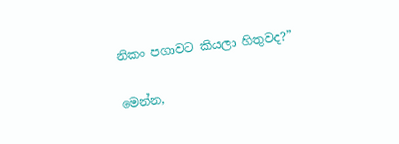නිකං පගාවට කියලා හිතුවද?”

මෙන්න,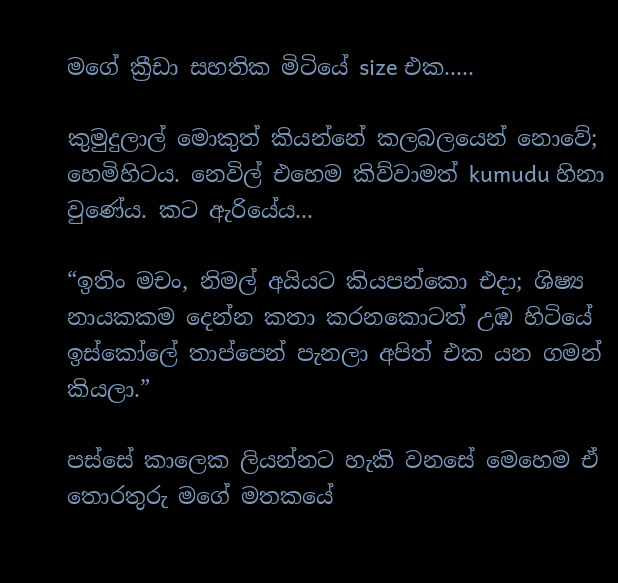මගේ ක්‍රීඩා සහතික මිටියේ size එක.....

කුමුදුලාල් මොකුත් කියන්නේ කලබලයෙන් නොවේ; හෙමිහිටය. නෙවිල් එහෙම කිව්වාමත් kumudu හිනා වුණේය. කට ඇරියේය...

“ඉතිං මචං, නිමල් අයියට කියපන්කො එදා; ශිෂ්‍ය නායකකම දෙන්න කතා කරනකොටත් උඹ හිටියේ ඉස්කෝලේ තාප්පෙන් පැනලා අපිත් එක යන ගමන් කියලා.”

පස්සේ කාලෙක ලියන්නට හැකි වනසේ මෙහෙම ඒ තොරතුරු මගේ මතකයේ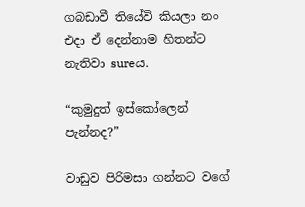ගබඩාවී තියේවි කියලා නං එදා ඒ දෙන්නාම හිතන්ට නැතිවා sureය.

“කුමුදුත් ඉස්කෝලෙන් පැන්නද?”

වාඩුව පිරිමසා ගන්නට වගේ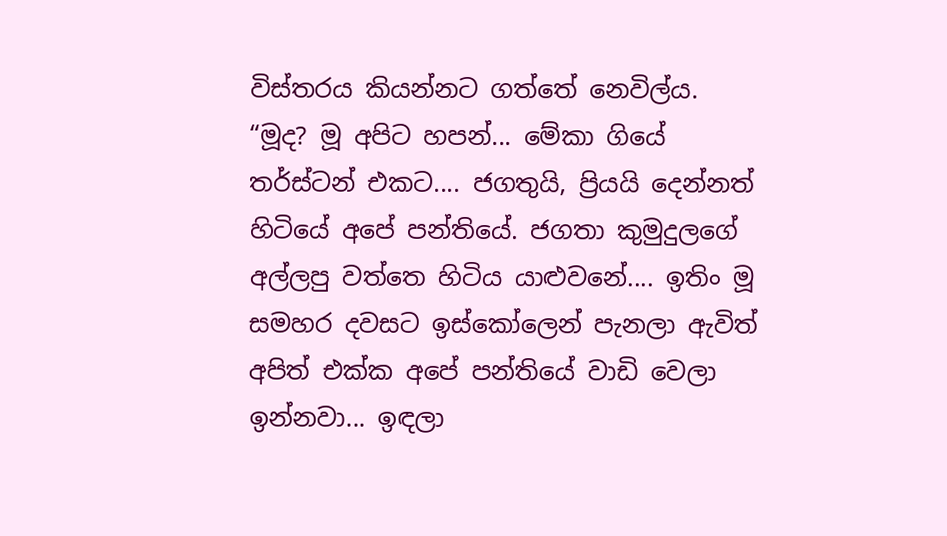විස්තරය කියන්නට ගත්තේ නෙවිල්ය. “මූද? මූ අපිට හපන්... මේකා ගියේ තර්ස්ටන් එකට.... ජගතුයි, ප්‍රියයි දෙන්නත් හිටියේ අපේ පන්තියේ. ජගතා කුමුදුලගේ අල්ලපු වත්තෙ හිටිය යාළුවනේ.... ඉතිං මූ සමහර දවසට ඉස්කෝලෙන් පැනලා ඇවිත් අපිත් එක්ක අපේ පන්තියේ වාඩි වෙලා ඉන්නවා... ඉඳලා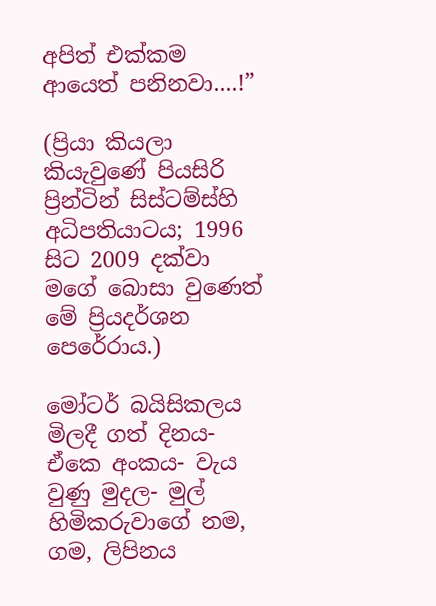අපිත් එක්කම ආයෙත් පනිනවා....!”

(ප්‍රියා කියලා කියැවුණේ පියසිරි ප්‍රින්ටින් සිස්ටම්ස්හි අධිපතියාටය; 1996 සිට 2009 දක්වා මගේ බොසා වුණෙත් මේ ප්‍රියදර්ශන පෙරේරාය.)

මෝටර් බයිසිකලය මිලදී ගත් දිනය- ඒකෙ අංකය- වැය වුණු මුදල- මුල් හිමිකරුවාගේ නම, ගම, ලිපිනය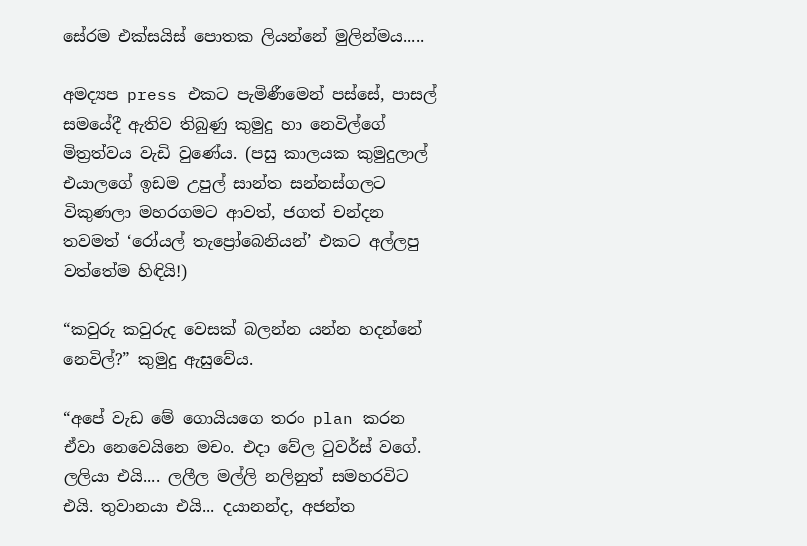සේරම එක්සයිස් පොතක ලියන්නේ මුලින්මය.....

අමද්‍යප press එකට පැමිණීමෙන් පස්සේ, පාසල් සමයේදී ඇතිව තිබුණු කුමුදු හා නෙවිල්ගේ මිත්‍රත්වය වැඩි වුණේය. (පසු කාලයක කුමුදුලාල් එයාලගේ ඉඩම උපුල් සාන්ත සන්නස්ගලට විකුණලා මහරගමට ආවත්, ජගත් චන්දන තවමත් ‘රෝයල් තැප්‍රෝබෙනියන්’ එකට අල්ලපු වත්තේම හිඳියි!)

“කවුරු කවුරුද වෙසක් බලන්න යන්න හදන්නේ නෙවිල්?” කුමුදු ඇසුවේය.

“අපේ වැඩ මේ ගොයියගෙ තරං plan කරන ඒවා නෙවෙයිනෙ මචං. එදා වේල ටුවර්ස් වගේ. ලලියා එයි.... ලලීල මල්ලි නලිනුත් සමහරවිට එයි. තුවානයා එයි... දයානන්ද, අජන්ත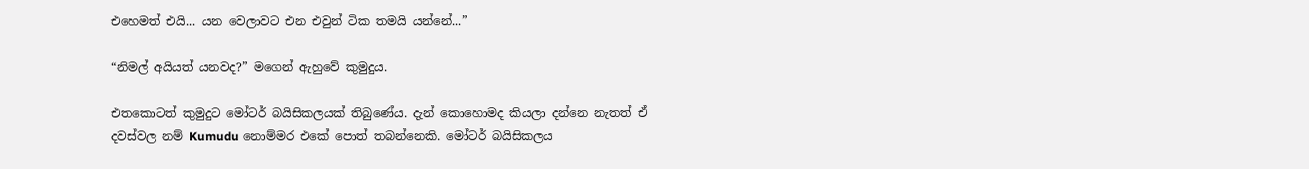එහෙමත් එයි... යන වෙලාවට එන එවුන් ටික තමයි යන්නේ...”

“නිමල් අයියත් යනවද?” මගෙන් ඇහුවේ කුමුදුය.

එතකොටත් කුමුදුට මෝටර් බයිසිකලයක් තිබුණේය. දැන් කොහොමද කියලා දන්නෙ නැතත් ඒ දවස්වල නම් Kumudu නොම්මර එකේ පොත් තබන්නෙකි. මෝටර් බයිසිකලය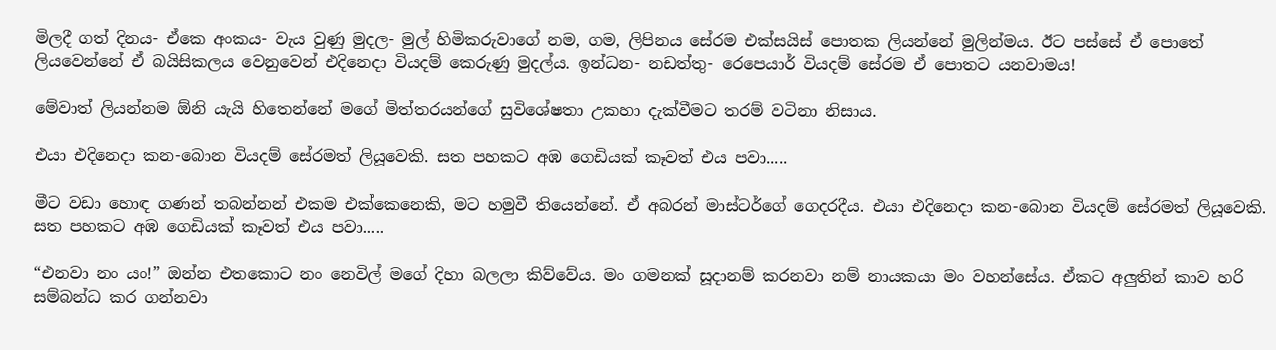මිලදී ගත් දිනය- ඒකෙ අංකය- වැය වුණු මුදල- මුල් හිමිකරුවාගේ නම, ගම, ලිපිනය සේරම එක්සයිස් පොතක ලියන්නේ මුලින්මය. ඊට පස්සේ ඒ පොතේ ලියවෙන්නේ ඒ බයිසිකලය වෙනුවෙන් එදිනෙදා වියදම් කෙරුණු මුදල්ය. ඉන්ධන- නඩත්තු- රෙපෙයාර් වියදම් සේරම ඒ පොතට යනවාමය!

මේවාත් ලියන්නම ඕනි යැයි හිතෙන්නේ මගේ මිත්තරයන්ගේ සුවිශේෂතා උකහා දැක්වීමට තරම් වටිනා නිසාය.

එයා එදිනෙදා කන-බොන වියදම් සේරමත් ලියූවෙකි. සත පහකට අඹ ගෙඩියක් කෑවත් එය පවා.....

මීට වඩා හොඳ ගණන් තබන්නන් එකම එක්කෙනෙකි, මට හමුවී තියෙන්නේ. ඒ අබරන් මාස්ටර්ගේ ගෙදරදීය. එයා එදිනෙදා කන-බොන වියදම් සේරමත් ලියූවෙකි. සත පහකට අඹ ගෙඩියක් කෑවත් එය පවා.....

“එනවා නං යං!” ඔන්න එතකොට නං නෙවිල් මගේ දිහා බලලා කිව්වේය. මං ගමනක් සූදානම් කරනවා නම් නායකයා මං වහන්සේය. ඒකට අලුතින් කාව හරි සම්බන්ධ කර ගන්නවා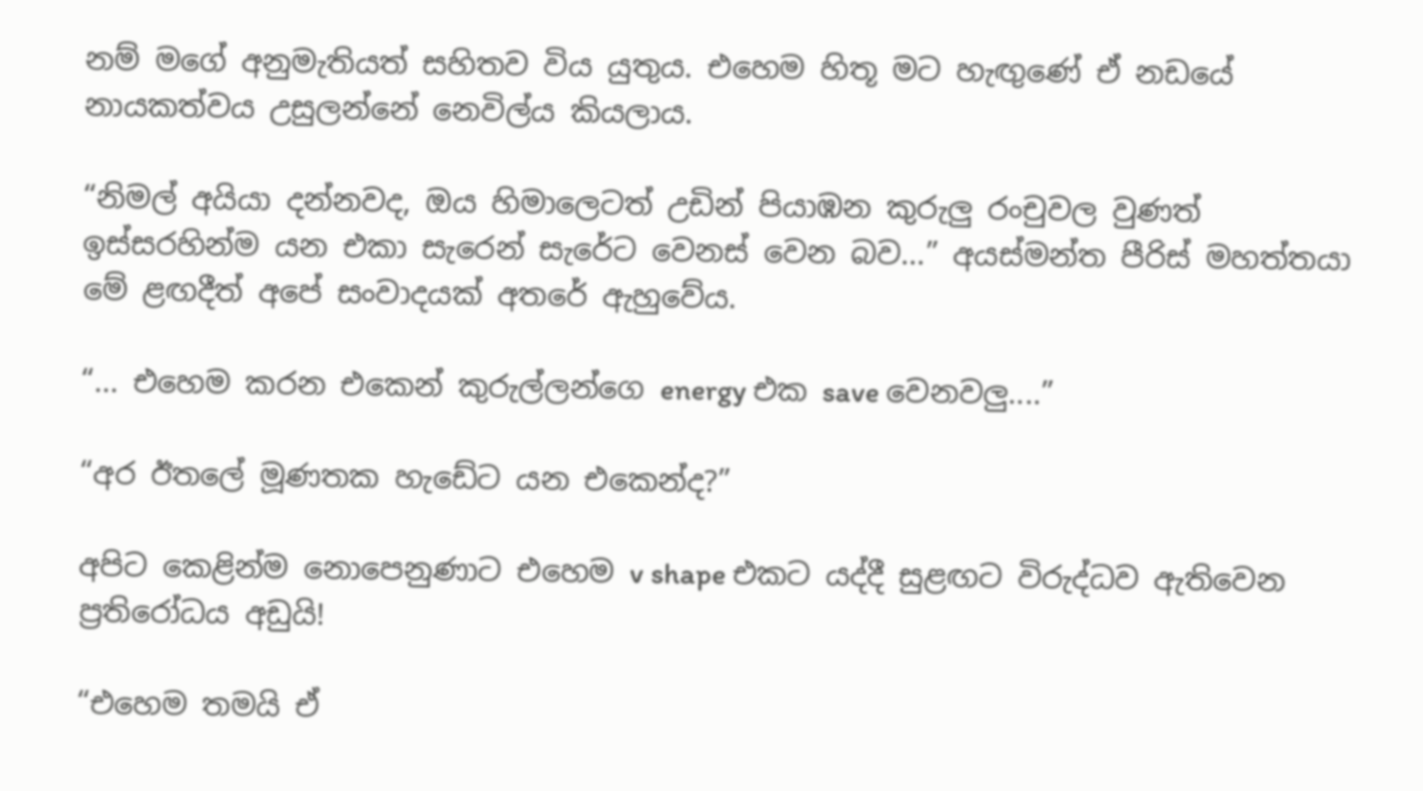නම් මගේ අනුමැතියත් සහිතව විය යුතුය. එහෙම හිතූ මට හැඟුණේ ඒ නඩයේ නායකත්වය උසුලන්නේ නෙවිල්ය කියලාය.

“නිමල් අයියා දන්නවද, ඔය හිමාලෙටත් උඩින් පියාඹන කුරුලු රංචුවල වුණත් ඉස්සරහින්ම යන එකා සැරෙන් සැරේට වෙනස් වෙන බව...” අයස්මන්ත පීරිස් මහත්තයා මේ ළඟදීත් අපේ සංවාදයක් අතරේ ඇහුවේය.

“... එහෙම කරන එකෙන් කුරුල්ලන්ගෙ energy එක save වෙනවලු....”

“අර ඊතලේ මූණතක හැඩේට යන එකෙන්ද?”

අපිට කෙළින්ම නොපෙනුණාට එහෙම v shape එකට යද්දී සුළඟට විරුද්ධව ඇතිවෙන ප්‍රතිරෝධය අඩුයි!

“එහෙම තමයි ඒ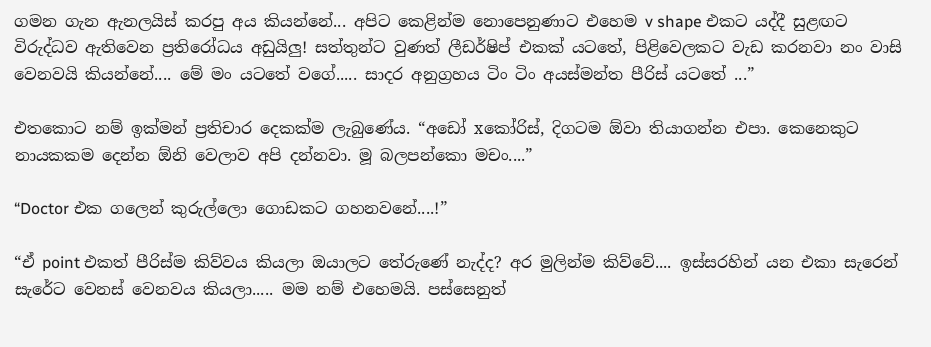ගමන ගැන ඇනලයිස් කරපු අය කියන්නේ... අපිට කෙළින්ම නොපෙනුණාට එහෙම v shape එකට යද්දී සුළඟට විරුද්ධව ඇතිවෙන ප්‍රතිරෝධය අඩුයිලු! සත්තුන්ට වුණත් ලීඩර්ෂිප් එකක් යටතේ, පිළිවෙලකට වැඩ කරනවා නං වාසි වෙනවයි කියන්නේ.... මේ මං යටතේ වගේ..... සාදර අනුග්‍රහය ටිං ටිං අයස්මන්ත පීරිස් යටතේ ...”

එතකොට නම් ඉක්මන් ප්‍රතිචාර දෙකක්ම ලැබුණේය. “අඩෝ xකෝරිස්, දිගටම ඕවා තියාගන්න එපා. කෙනෙකුට නායකකම දෙන්න ඕනි වෙලාව අපි දන්නවා. මූ බලපන්කො මචං....”

“Doctor එක ගලෙන් කුරුල්ලො ගොඩකට ගහනවනේ....!”

“ඒ point එකත් පීරිස්ම කිව්වය කියලා ඔයාලට තේරුණේ නැද්ද? අර මුලින්ම කිව්වේ.... ඉස්සරහින් යන එකා සැරෙන් සැරේට වෙනස් වෙනවය කියලා..... මම නම් එහෙමයි. පස්සෙනුත්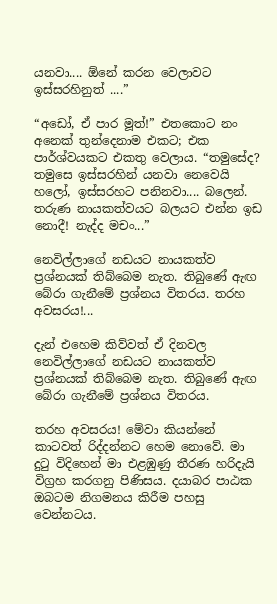යනවා.... ඕනේ කරන වෙලාවට ඉස්සරහිනුත් ....”

“අඩෝ, ඒ පාර මූත්!” එතකොට නං අනෙක් තුන්දෙනාම එකට; එක පාර්ශ්වයකට එකතු වෙලාය. “තමුසේද? තමුසෙ ඉස්සරහින් යනවා නෙවෙයි හලෝ, ඉස්සරහට පනිනවා.... බලෙන්. තරුණ නායකත්වයට බලයට එන්න ඉඩ නොදී! නැද්ද මචං...”

නෙවිල්ලාගේ නඩයට නායකත්ව ප්‍රශ්නයක් තිබ්බෙම නැත. තිබුණේ ඇඟ බේරා ගැනීමේ ප්‍රශ්නය විතරය. තරහ අවසරය!...

දැන් එහෙම කිව්වත් ඒ දිනවල නෙවිල්ලාගේ නඩයට නායකත්ව ප්‍රශ්නයක් තිබ්බෙම නැත. තිබුණේ ඇඟ බේරා ගැනීමේ ප්‍රශ්නය විතරය.

තරහ අවසරය! මේවා කියන්නේ කාටවත් රිද්දන්නට හෙම නොවේ. මා දුටු විදිහෙන් මා එළඹුණු තීරණ හරිදැයි විග්‍රහ කරගනු පිණිසය. දයාබර පාඨක ඔබටම නිගමනය කිරීම පහසු වෙන්නටය.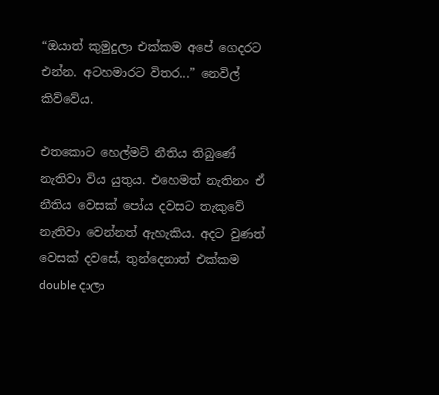“ඔයාත් කුමුදුලා එක්කම අපේ ගෙදරට එන්න. අටහමාරට විතර...” නෙවිල් කිව්වේය.

එතකොට හෙල්මට් නීතිය තිබුණේ නැතිවා විය යුතුය. එහෙමත් නැතිනං ඒ නීතිය වෙසක් පෝය දවසට තැකුවේ නැතිවා වෙන්නත් ඇහැකිය. අදට වුණත් වෙසක් දවසේ, තුන්දෙනාත් එක්කම double දාලා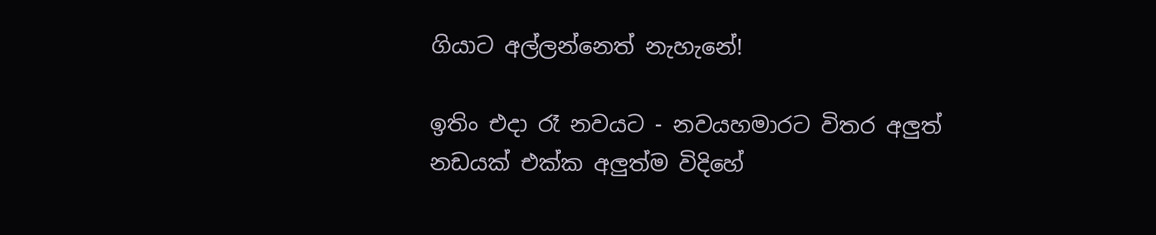ගියාට අල්ලන්නෙත් නැහැනේ!

ඉතිං එදා රෑ නවයට - නවයහමාරට විතර අලුත් නඩයක් එක්ක අලුත්ම විදිහේ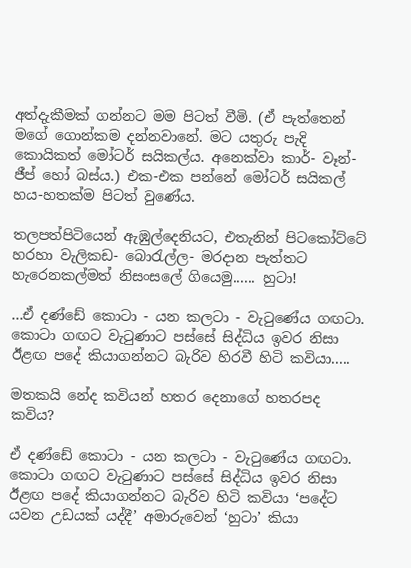අත්දැකීමක් ගන්නට මම පිටත් වීමි. (ඒ පැත්තෙන් මගේ ගොන්කම දන්නවානේ. මට යතුරු පැදි කොයිකත් මෝටර් සයිකල්ය. අනෙක්වා කාර්- වෑන්- ජීප් හෝ බස්ය.) එක-එක පන්නේ මෝටර් සයිකල් හය-හතක්ම පිටත් වුණේය.

තලපත්පිටියෙන් ඇඹුල්දෙනියට, එතැනින් පිටකෝට්ටේ හරහා වැලිකඩ- බොරැල්ල- මරදාන පැත්තට හැරෙනකල්මත් නිසංසලේ ගියෙමු...... හුටා!

...ඒ දණ්ඩේ කොටා - යන කලටා - වැටුණේය ගඟටා. කොටා ගඟට වැටුණාට පස්සේ සිද්ධිය ඉවර නිසා ඊළඟ පදේ කියාගන්නට බැරිව හිරවී හිටි කවියා.....

මතකයි නේද කවියන් හතර දෙනාගේ හතරපද කවිය?

ඒ දණ්ඩේ කොටා - යන කලටා - වැටුණේය ගඟටා. කොටා ගඟට වැටුණාට පස්සේ සිද්ධිය ඉවර නිසා ඊළඟ පදේ කියාගන්නට බැරිව හිටි කවියා ‘පදේට යවන උඩයක් යද්දී’ අමාරුවෙන් ‘හුටා’ කියා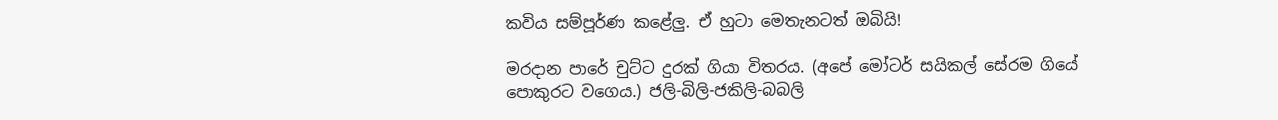කවිය සම්පූර්ණ කළේලු. ඒ හුටා මෙතැනටත් ඔබියි!

මරදාන පාරේ චුට්ට දුරක් ගියා විතරය. (අපේ මෝටර් සයිකල් සේරම ගියේ පොකුරට වගෙය.) ජලි-බිලි-ජකිලි-බබලි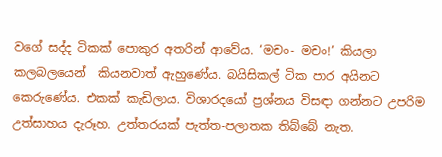වගේ සද්ද ටිකක් පොකුර අතරින් ආවේය. ‘මචං- මචං!’ කියලා කලබලයෙන්  කියනවාත් ඇහුණේය. බයිසිකල් ටික පාර අයිනට කෙරුණේය. එකක් කැඩිලාය. විශාරදයෝ ප්‍රශ්නය විසඳා ගන්නට උපරිම උත්සාහය දැරූහ. උත්තරයක් පැත්ත-පලාතක තිබ්බේ නැත.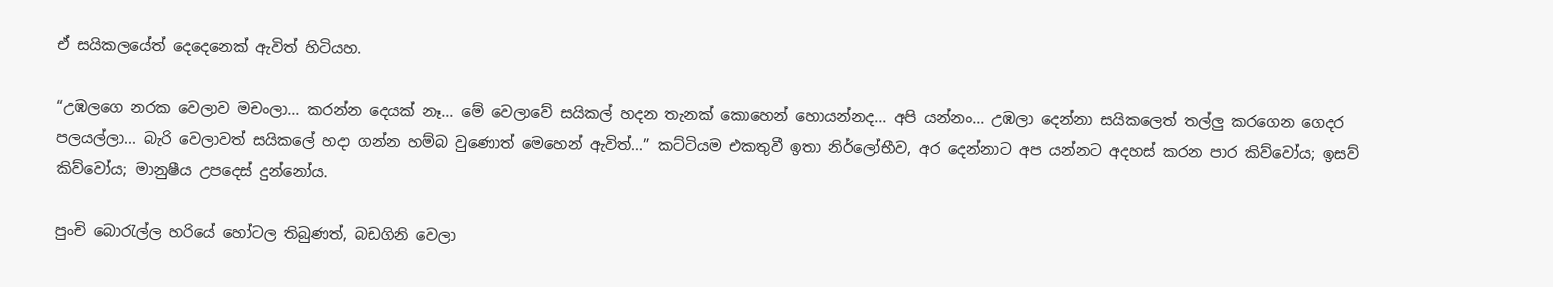ඒ සයිකලයේත් දෙදෙනෙක් ඇවිත් හිටියහ.

“උඹලගෙ නරක වෙලාව මචංලා... කරන්න දෙයක් නෑ... මේ වෙලාවේ සයිකල් හදන තැනක් කොහෙන් හොයන්නද... අපි යන්නං... උඹලා දෙන්නා සයිකලෙත් තල්ලු කරගෙන ගෙදර පලයල්ලා... බැරි වෙලාවත් සයිකලේ හදා ගන්න හම්බ වුණොත් මෙහෙන් ඇවිත්...” කට්ටියම එකතුවී ඉතා නිර්ලෝභීව, අර දෙන්නාට අප යන්නට අදහස් කරන පාර කිව්වෝය; ඉසව් කිව්වෝය; මානුෂීය උපදෙස් දුන්නෝය.

පුංචි බොරැල්ල හරියේ හෝටල තිබුණත්, බඩගිනි වෙලා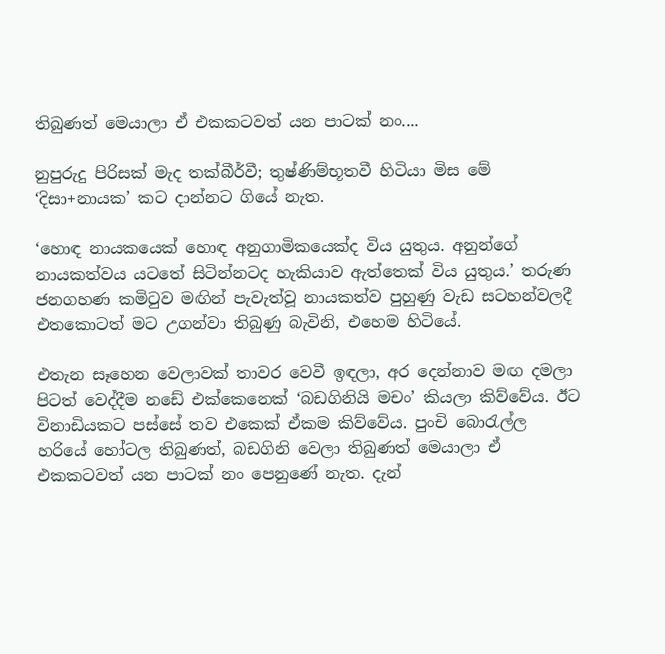තිබුණත් මෙයාලා ඒ එකකටවත් යන පාටක් නං....

නුපුරුදු පිරිසක් මැද තක්බීර්වී; තුෂ්ණිම්භූතවී හිටියා මිස මේ ‘දිසා+නායක’ කට දාන්නට ගියේ නැත.

‘හොඳ නායකයෙක් හොඳ අනුගාමිකයෙක්ද විය යුතුය. අනුන්ගේ නායකත්වය යටතේ සිටින්නටද හැකියාව ඇත්තෙක් විය යුතුය.’ තරුණ ජනගහණ කමිටුව මඟින් පැවැත්වූ නායකත්ව පුහුණු වැඩ සටහන්වලදී එතකොටත් මට උගන්වා තිබුණු බැවිනි, එහෙම හිටියේ.

එතැන සෑහෙන වෙලාවක් තාවර වෙවී ඉඳලා, අර දෙන්නාව මඟ දමලා පිටත් වෙද්දීම නඩේ එක්කෙනෙක් ‘බඩගිනියි මචං’ කියලා කිව්වේය. ඊට විනාඩියකට පස්සේ තව එකෙක් ඒකම කිව්වේය. පුංචි බොරැල්ල හරියේ හෝටල තිබුණත්, බඩගිනි වෙලා තිබුණත් මෙයාලා ඒ එකකටවත් යන පාටක් නං පෙනුණේ නැත. දැන්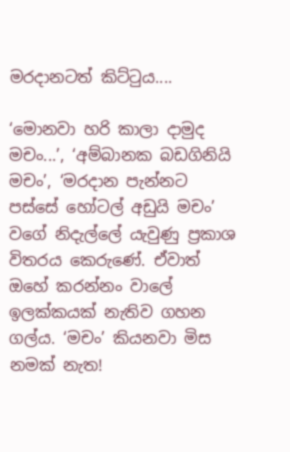මරදානටත් කිට්ටුය....

‘මොනවා හරි කාලා දාමුද මචං...’, ‘අම්බානක බඩගිනියි මචං’, ‘මරදාන පැන්නට පස්සේ හෝටල් අඩුයි මචං’ වගේ නිදැල්ලේ යැවුණු ප්‍රකාශ විතරය කෙරුණේ. ඒවාත් ඔහේ කරන්නං වාලේ ඉලක්කයක් නැතිව ගහන ගල්ය. ‘මචං’ කියනවා මිස නමක් නැත!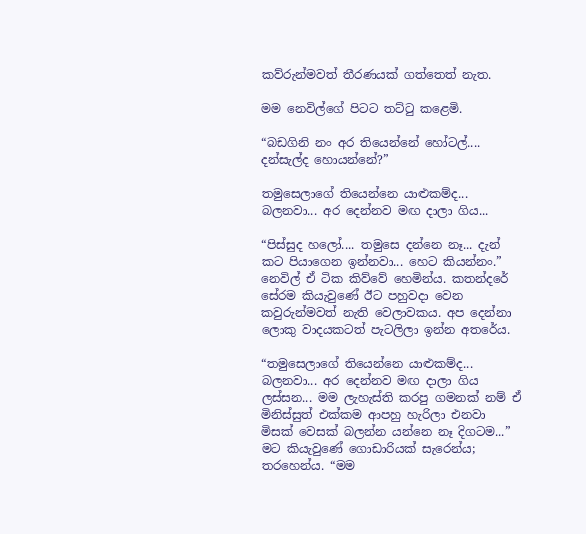කව්රුන්මවත් තීරණයක් ගත්තෙත් නැත.

මම නෙවිල්ගේ පිටට තට්ටු කළෙමි.

“බඩගිනි නං අර තියෙන්නේ හෝටල්.... දන්සැල්ද හොයන්නේ?”

තමුසෙලාගේ තියෙන්නෙ යාළුකම්ද... බලනවා... අර දෙන්නව මඟ දාලා ගිය...

“පිස්සුද හලෝ.... තමුසෙ දන්නෙ නෑ... දැන් කට පියාගෙන ඉන්නවා... හෙට කියන්නං.” නෙවිල් ඒ ටික කිව්වේ හෙමින්ය. කතන්දරේ සේරම කියැවුණේ ඊට පහුවදා වෙන කවුරුන්මවත් නැති වෙලාවකය. අප දෙන්නා ලොකු වාදයකටත් පැටලිලා ඉන්න අතරේය.

“තමුසෙලාගේ තියෙන්නෙ යාළුකම්ද... බලනවා... අර දෙන්නව මඟ දාලා ගිය ලස්සන... මම ලැහැස්ති කරපු ගමනක් නම් ඒ මිනිස්සුත් එක්කම ආපහු හැරිලා එනවා මිසක් වෙසක් බලන්න යන්නෙ නෑ දිගටම...” මට කියැවුණේ ගොඩාරියක් සැරෙන්ය; තරහෙන්ය. “මම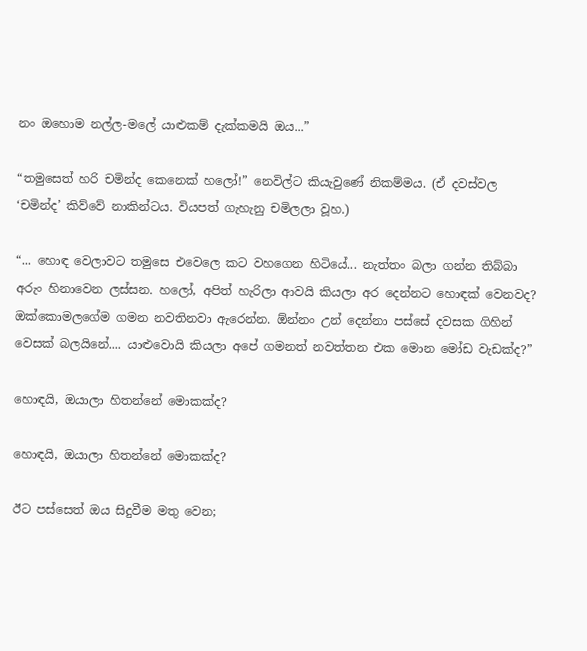නං ඔහොම නල්ල-මලේ යාළුකම් දැක්කමයි ඔය...”

“තමුසෙත් හරි චමින්ද කෙනෙක් හලෝ!” නෙවිල්ට කියැවුණේ නිකම්මය. (ඒ දවස්වල ‘චමින්ද’ කිව්වේ නාකින්ටය. වියපත් ගැහැනු චමිලලා වූහ.)

“... හොඳ වෙලාවට තමුසෙ එවෙලෙ කට වහගෙන හිටියේ... නැත්තං බලා ගන්න තිබ්බා අරුං හිනාවෙන ලස්සන. හලෝ, අපිත් හැරිලා ආවයි කියලා අර දෙන්නට හොඳක් වෙනවද? ඔක්කොමලගේම ගමන නවතිනවා ඇරෙන්න. ඕන්නං උන් දෙන්නා පස්සේ දවසක ගිහින් වෙසක් බලයිනේ.... යාළුවොයි කියලා අපේ ගමනත් නවත්තන එක මොන මෝඩ වැඩක්ද?”

හොඳයි, ඔයාලා හිතන්නේ මොකක්ද?

හොඳයි, ඔයාලා හිතන්නේ මොකක්ද?

ඊට පස්සෙත් ඔය සිදුවීම මතු වෙන;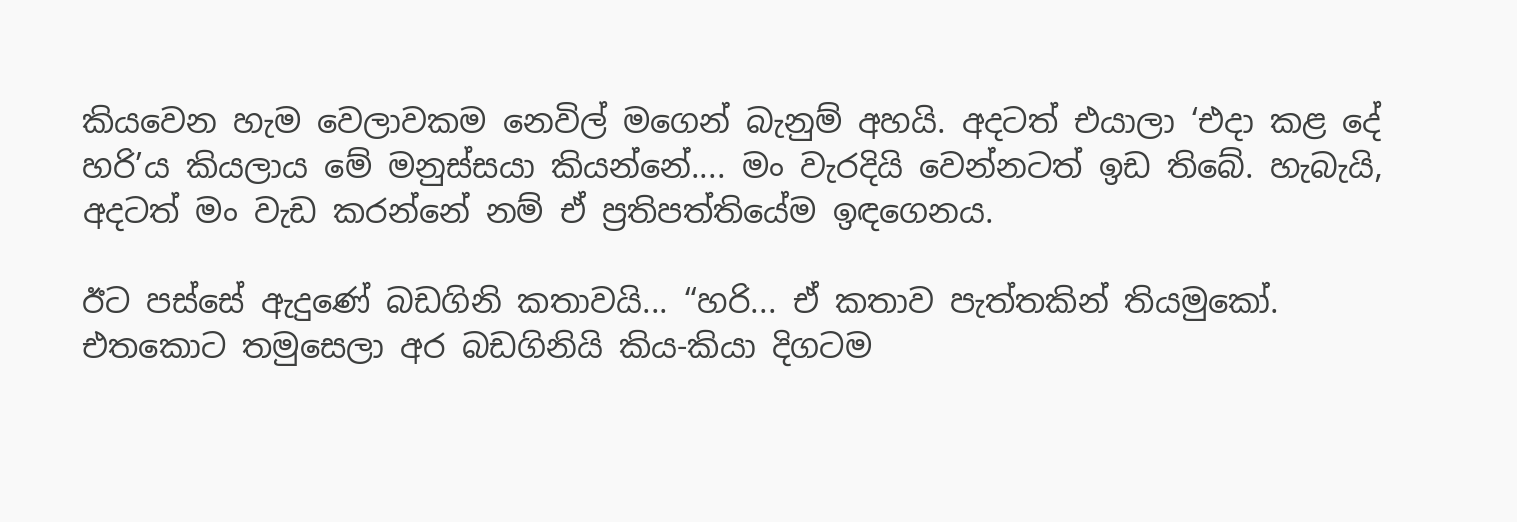කියවෙන හැම වෙලාවකම නෙවිල් මගෙන් බැනුම් අහයි. අදටත් එයාලා ‘එදා කළ දේ හරි’ය කියලාය මේ මනුස්සයා කියන්නේ.... මං වැරදියි වෙන්නටත් ඉඩ තිබේ. හැබැයි, අදටත් මං වැඩ කරන්නේ නම් ඒ ප්‍රතිපත්තියේම ඉඳගෙනය.

ඊට පස්සේ ඇදුණේ බඩගිනි කතාවයි... “හරි... ඒ කතාව පැත්තකින් තියමුකෝ. එතකොට තමුසෙලා අර බඩගිනියි කිය-කියා දිගටම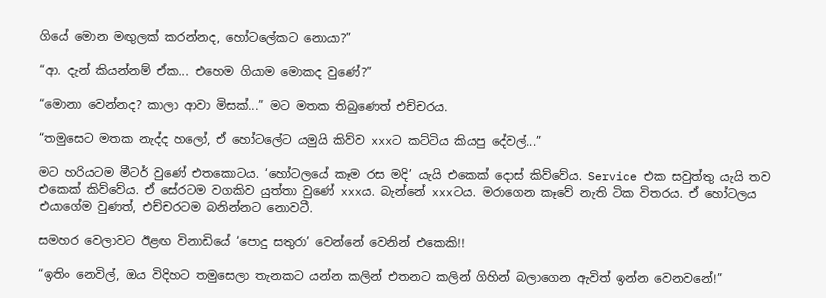ගියේ මොන මඟුලක් කරන්නද, හෝටලේකට නොයා?”

“ආ. දැන් කියන්නම් ඒක... එහෙම ගියාම මොකද වුණේ?”

“මොනා වෙන්නද? කාලා ආවා මිසක්...” මට මතක තිබුණෙත් එච්චරය.

“තමුසෙට මතක නැද්ද හලෝ, ඒ හෝටලේට යමුයි කිව්ව xxxට කට්ටිය කියපු දේවල්...”

මට හරියටම මීටර් වුණේ එතකොටය. ‘හෝටලයේ කෑම රස මදි’ යැයි එකෙක් දොස් කිව්වේය. Service එක සවුත්තු යැයි තව එකෙක් කිව්වේය. ඒ සේරටම වගකිව යුත්තා වුණේ xxxය. බැන්නේ xxxටය. මරාගෙන කෑවේ නැති ටික විතරය. ඒ හෝටලය එයාගේම වුණත්, එච්චරටම බනින්නට නොවටී.

සමහර වෙලාවට ඊළඟ විනාඩියේ ‘පොදු සතුරා’ වෙන්නේ වෙනින් එකෙකි!!

“ඉතිං නෙවිල්, ඔය විදිහට තමුසෙලා තැනකට යන්න කලින් එතනට කලින් ගිහින් බලාගෙන ඇවිත් ඉන්න වෙනවනේ!”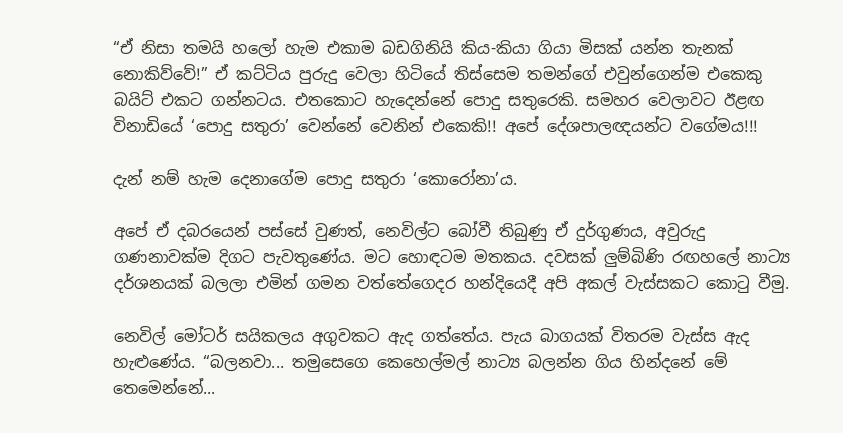“ඒ නිසා තමයි හලෝ හැම එකාම බඩගිනියි කිය-කියා ගියා මිසක් යන්න තැනක් නොකිව්වේ!” ඒ කට්ටිය පුරුදු වෙලා හිටියේ තිස්සෙම තමන්ගේ එවුන්ගෙන්ම එකෙකු බයිට් එකට ගන්නටය. එතකොට හැදෙන්නේ පොදු සතුරෙකි. සමහර වෙලාවට ඊළඟ විනාඩියේ ‘පොදු සතුරා’ වෙන්නේ වෙනින් එකෙකි!! අපේ දේශපාලඥයන්ට වගේමය!!!

දැන් නම් හැම දෙනාගේම පොදු සතුරා ‘කොරෝනා’ය.

අපේ ඒ දබරයෙන් පස්සේ වුණත්, නෙවිල්ට බෝවී තිබුණු ඒ දුර්ගුණය, අවුරුදු ගණනාවක්ම දිගට පැවතුණේය. මට හොඳටම මතකය. දවසක් ලුම්බිණි රඟහලේ නාට්‍ය දර්ශනයක් බලලා එමින් ගමන වත්තේගෙදර හන්දියෙදී අපි අකල් වැස්සකට කොටු වීමු.

නෙවිල් මෝටර් සයිකලය අගුවකට ඇද ගත්තේය. පැය බාගයක් විතරම වැස්ස ඇද හැළුණේය. “බලනවා... තමුසෙගෙ කෙහෙල්මල් නාට්‍ය බලන්න ගිය හින්දනේ මේ තෙමෙන්නේ...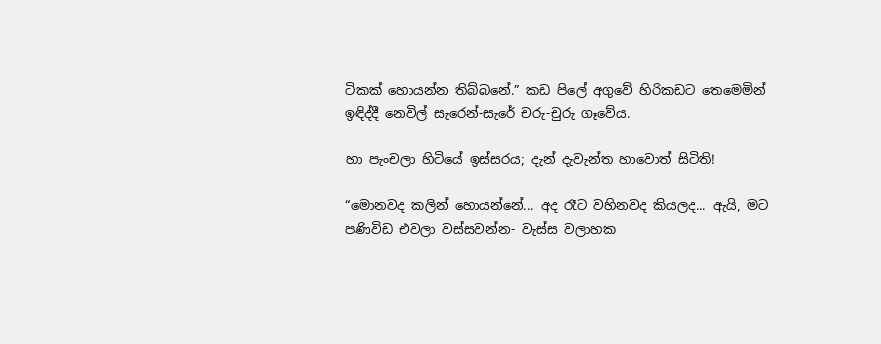ටිකක් හොයන්න තිබ්බනේ.” කඩ පිලේ අගුවේ හිරිකඩට තෙමෙමින් ඉඳිද්දී නෙවිල් සැරෙන්-සැරේ චරු-චුරු ගෑවේය.

හා පැංචලා හිටියේ ඉස්සරය; දැන් දැවැන්ත හාවොත් සිටිති!

“මොනවද කලින් හොයන්නේ... අද රෑට වහිනවද කියලද... ඇයි, මට පණිවිඩ එවලා වස්සවන්න- වැස්ස වලාහක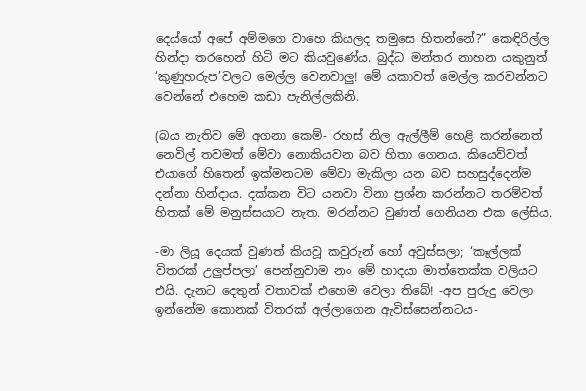දෙය්යෝ අපේ අම්මගෙ වාහෙ කියලද තමුසෙ හිතන්නේ?” කෙඳිරිල්ල හින්දා තරහෙන් හිටි මට කියවුණේය. බුද්ධ මන්තර නාහන යකුනුත් ‘කුණුහරුප’වලට මෙල්ල වෙනවාලු! මේ යකාවත් මෙල්ල කරවන්නට වෙන්නේ එහෙම කඩා පැනිල්ලකිනි.

(බය නැතිව මේ අගනා කෙම්- රහස් නිල ඇල්ලීම් හෙළි කරන්නෙත් නෙවිල් තවමත් මේවා නොකියවන බව හිතා ගෙනය. කියෙව්වත් එයාගේ හිතෙන් ඉක්මනටම මේවා මැකිලා යන බව සහසුද්දෙන්ම දන්නා හින්දාය. දක්කන විට යනවා විනා ප්‍රශ්න කරන්නට තරම්වත් හිතක් මේ මනුස්සයාට නැත. මරන්නට වුණත් ගෙනියන එක ලේසිය.

-මා ලියූ දෙයක් වුණත් කියවූ කවුරුන් හෝ අවුස්සලා; ‘කෑල්ලක් විතරක් උලුප්පලා’ පෙන්නුවාම නං මේ හාදයා මාත්තෙක්ක වලියට එයි. දැනට දෙතුන් වතාවක් එහෙම වෙලා තිබේ! -අප පුරුදු වෙලා ඉන්නේම කොනක් විතරක් අල්ලාගෙන ඇවිස්සෙන්නටය-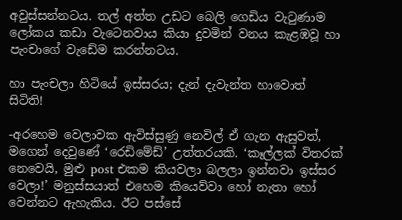අවුස්සන්නටය. තල් අත්ත උඩට බෙලි ගෙඩිය වැටුණාම ලෝකය කඩා වැටෙනවාය කියා දුවමින් වනය කැළඹවූ හා පැංචාගේ වැඩේම කරන්නටය.

හා පැංචලා හිටියේ ඉස්සරය; දැන් දැවැන්ත හාවොත් සිටිති!

-අරහෙම වෙලාවක ඇවිස්සුණු නෙවිල් ඒ ගැන ඇසුවත්, මගෙන් දෙවුණේ ‘රෙඩිමේඩ්’ උත්තරයකි. ‘කෑල්ලක් විතරක් නෙවෙයි, මුළු post එකම කියවලා බලලා ඉන්නවා ඉස්සර වෙලා!’ මනුස්සයාත් එහෙම කියෙව්වා හෝ නැතා හෝ වෙන්නට ඇහැකිය. ඊට පස්සේ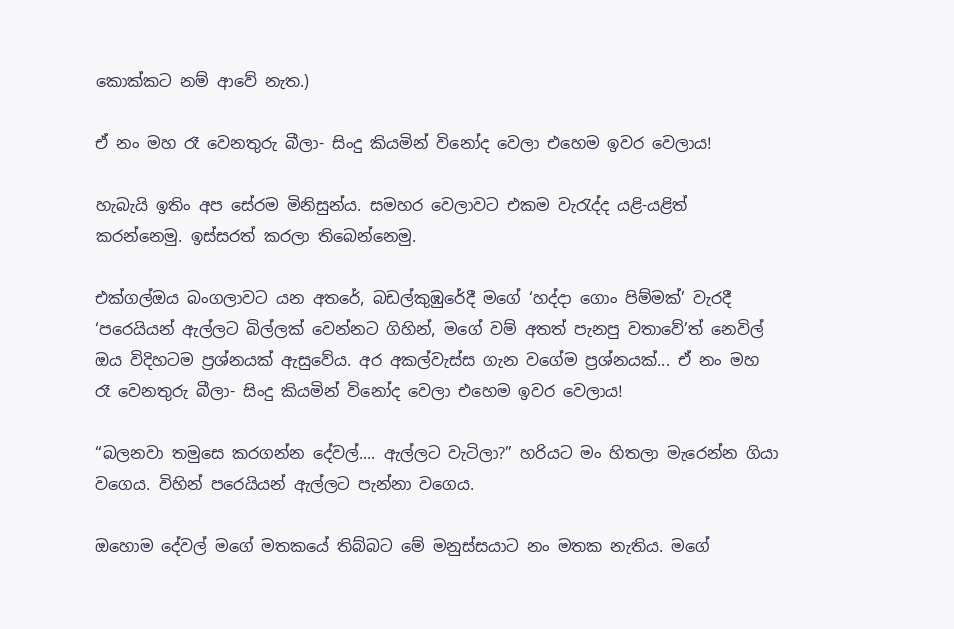කොක්කට නම් ආවේ නැත.)

ඒ නං මහ රෑ වෙනතුරු බීලා- සිංදු කියමින් විනෝද වෙලා එහෙම ඉවර වෙලාය!

හැබැයි ඉතිං අප සේරම මිනිසුන්ය. සමහර වෙලාවට එකම වැරැද්ද යළි-යළිත් කරන්නෙමු. ඉස්සරත් කරලා තිබෙන්නෙමු.

එක්ගල්ඔය බංගලාවට යන අතරේ, බඩල්කුඹුරේදී මගේ ‘හද්දා ගොං පිම්මක්’ වැරදී ‘පරෙයියන් ඇල්ලට බිල්ලක් වෙන්නට ගිහින්, මගේ වම් අතත් පැනපු වතාවේ’ත් නෙවිල් ඔය විදිහටම ප්‍රශ්නයක් ඇසුවේය. අර අකල්වැස්ස ගැන වගේම ප්‍රශ්නයක්... ඒ නං මහ රෑ වෙනතුරු බීලා- සිංදු කියමින් විනෝද වෙලා එහෙම ඉවර වෙලාය!

“බලනවා තමුසෙ කරගන්න දේවල්.... ඇල්ලට වැටිලා?” හරියට මං හිතලා මැරෙන්න ගියා වගෙය. විහින් පරෙයියන් ඇල්ලට පැන්නා වගෙය.

ඔහොම දේවල් මගේ මතකයේ තිබ්බට මේ මනුස්සයාට නං මතක නැතිය. මගේ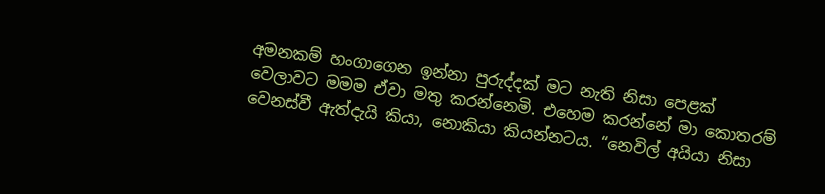අමනකම් හංගාගෙන ඉන්නා පුරුද්දක් මට නැති නිසා පෙළක් වෙලාවට මමම ඒවා මතු කරන්නෙමි. එහෙම කරන්නේ මා කොතරම් වෙනස්වී ඇත්දැයි කියා, නොකියා කියන්නටය. “නෙවිල් අයියා නිසා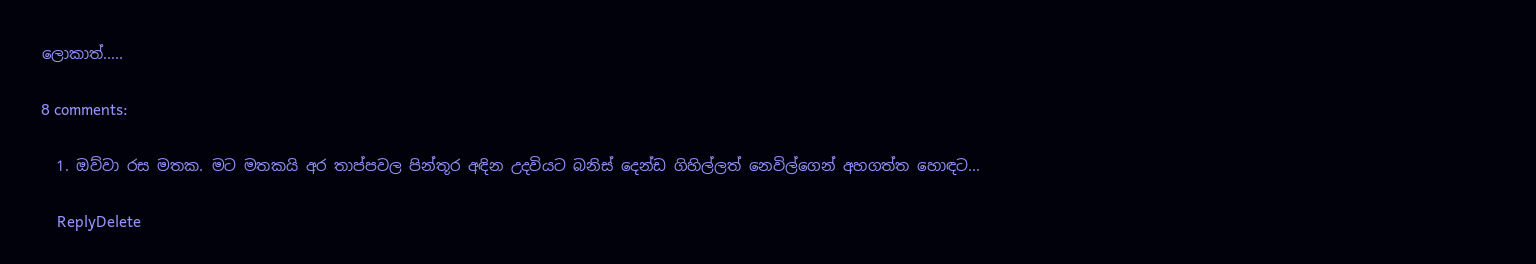ලොකාත්.....

8 comments:

  1. ඔව්වා රස මතක. මට මතකයි අර තාප්පවල පින්තූර අඳින උදවියට බනිස් දෙන්ඩ ගිහිල්ලත් නෙවිල්ගෙන් අහගත්ත හොඳට...

    ReplyDelete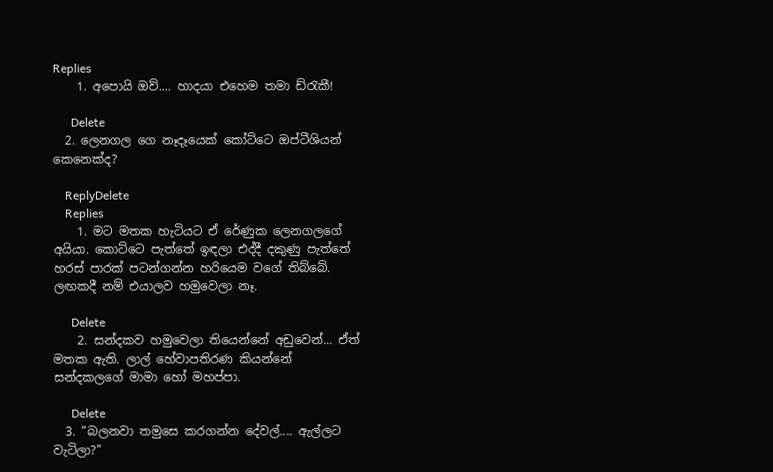Replies
    1. අපොයි ඔව්.... හාදයා එහෙම තමා ඩ්රැකී!

      Delete
  2. ලෙනගල ගෙ නෑදෑයෙක් කෝට්ටෙ ඔප්ටීශියන් කෙනෙක්ද?

    ReplyDelete
    Replies
    1. මට මතක හැටියට ඒ රේණුක ලෙනගලගේ අයියා. කොට්ටෙ පැත්තේ ඉඳලා එද්දී දකුණු පැත්තේ හරස් පාරක් පටන්ගන්න හරියෙම වගේ තිබ්බේ. ලඟකදී නම් එයාලව හමුවෙලා නෑ.

      Delete
    2. සන්දකව හමුවෙලා තියෙන්නේ අඩුවෙන්... ඒත් මතක ඇති. ලාල් හේවාපතිරණ කියන්නේ සන්දකලගේ මාමා හෝ මහප්පා.

      Delete
  3. “බලනවා තමුසෙ කරගන්න දේවල්.... ඇල්ලට වැටිලා?”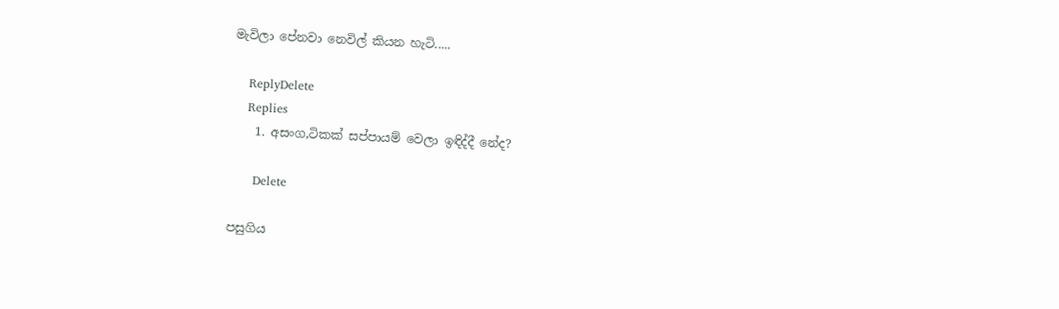මැවිලා පේනවා නෙවිල් කියන හැටි.....

    ReplyDelete
    Replies
    1. අසංග,ටිකක් සප්පායම් වෙලා ඉඳිද්දී නේද?

      Delete

පසුගිය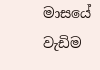මාසයේ වැඩිම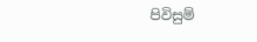පිවිසුම්